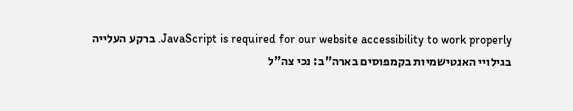JavaScript is required for our website accessibility to work properly. ברקע העלייה בגילויי האנטישמיות בקמפוסים בארה"ב: נכי צה"ל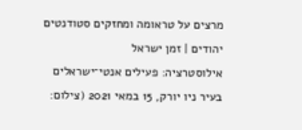מרצים על טראומה ומחזקים סטודנטים יהודים | זמן ישראל
אילוסטרציה: פעילים אנטי־ישראלים בעיר ניו יורק, 15 במאי 2021 (צילום: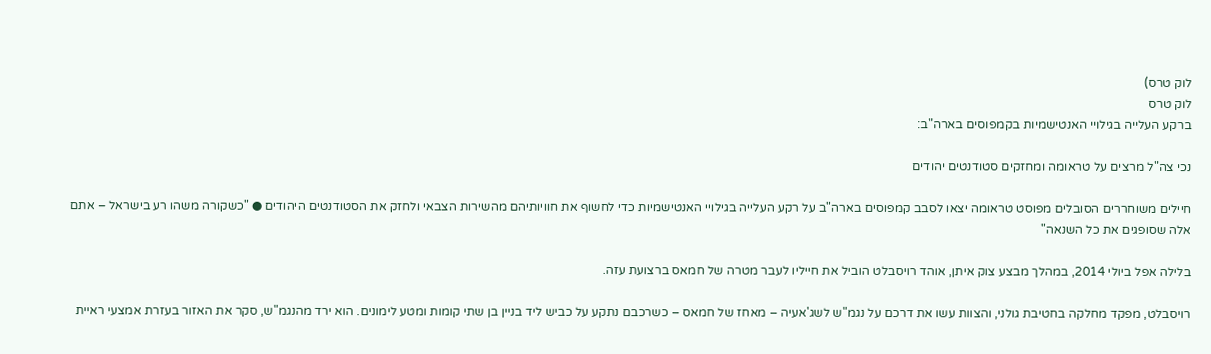לוק טרס)
לוק טרס
ברקע העלייה בגילויי האנטישמיות בקמפוסים בארה"ב:

נכי צה"ל מרצים על טראומה ומחזקים סטודנטים יהודים

חיילים משוחררים הסובלים מפוסט טראומה יצאו לסבב קמפוסים בארה"ב על רקע העלייה בגילויי האנטישמיות כדי לחשוף את חוויותיהם מהשירות הצבאי ולחזק את הסטודנטים היהודים ● "כשקורה משהו רע בישראל – אתם אלה שסופגים את כל השנאה"

בלילה אפל ביולי 2014, במהלך מבצע צוק איתן, אוהד רויסבלט הוביל את חייליו לעבר מטרה של חמאס ברצועת עזה.

רויסבלט, מפקד מחלקה בחטיבת גולני, והצוות עשו את דרכם על נגמ"ש לשג'אעיה – מאחז של חמאס – כשרכבם נתקע על כביש ליד בניין בן שתי קומות ומטע לימונים. הוא ירד מהנגמ"ש, סקר את האזור בעזרת אמצעי ראיית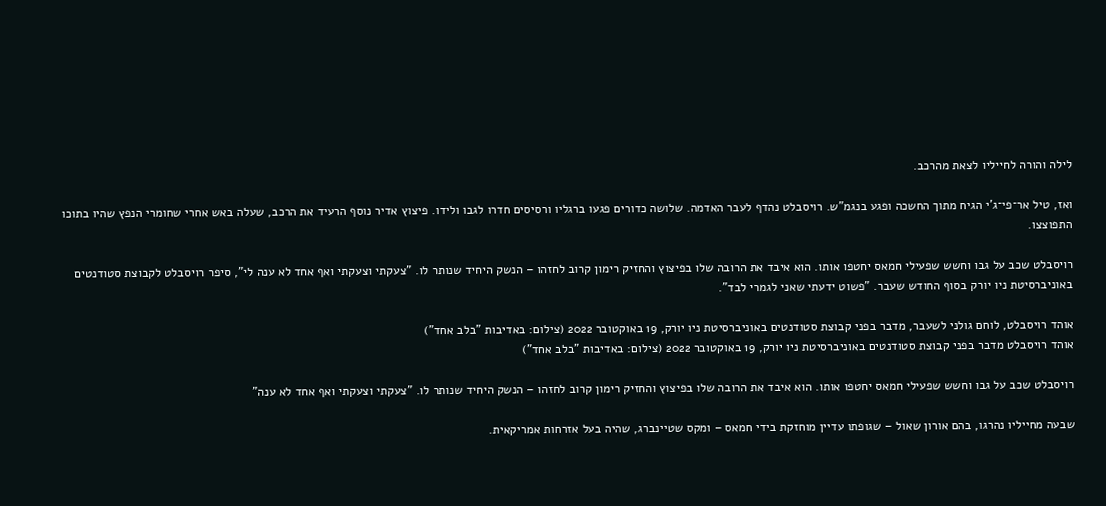לילה והורה לחייליו לצאת מהרכב.

ואז, טיל אר־פי־ג'י הגיח מתוך החשכה ופגע בנגמ"ש. רויסבלט נהדף לעבר האדמה. שלושה כדורים פגעו ברגליו ורסיסים חדרו לגבו ולידו. פיצוץ אדיר נוסף הרעיד את הרכב, שעלה באש אחרי שחומרי הנפץ שהיו בתוכו התפוצצו.

רויסבלט שכב על גבו וחשש שפעילי חמאס יחטפו אותו. הוא איבד את הרובה שלו בפיצוץ והחזיק רימון קרוב לחזהו – הנשק היחיד שנותר לו. "צעקתי וצעקתי ואף אחד לא ענה לי", סיפר רויסבלט לקבוצת סטודנטים באוניברסיטת ניו יורק בסוף החודש שעבר. "פשוט ידעתי שאני לגמרי לבד".

אוהד רויסבלט, לוחם גולני לשעבר, מדבר בפני קבוצת סטודנטים באוניברסיטת ניו יורק, 19 באוקטובר 2022 (צילום: באדיבות "בלב אחד")
אוהד רויסבלט מדבר בפני קבוצת סטודנטים באוניברסיטת ניו יורק, 19 באוקטובר 2022 (צילום: באדיבות "בלב אחד")

רויסבלט שכב על גבו וחשש שפעילי חמאס יחטפו אותו. הוא איבד את הרובה שלו בפיצוץ והחזיק רימון קרוב לחזהו – הנשק היחיד שנותר לו. "צעקתי וצעקתי ואף אחד לא ענה"

שבעה מחייליו נהרגו, בהם אורון שאול – שגופתו עדיין מוחזקת בידי חמאס – ומקס שטיינברג, שהיה בעל אזרחות אמריקאית.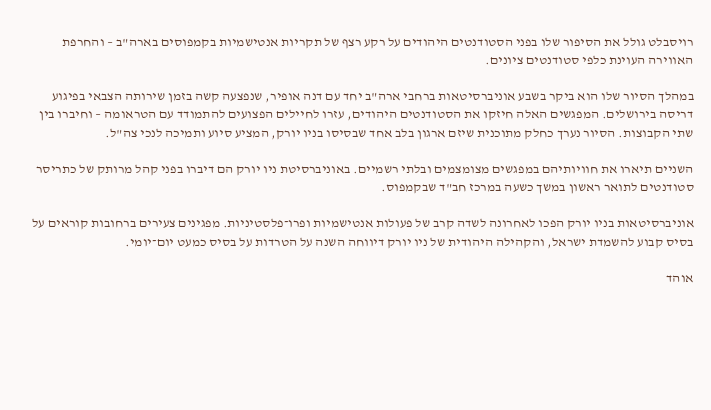רויסבלט גולל את הסיפור שלו בפני הסטודנטים היהודים על רקע רצף של תקריות אנטישמיות בקמפוסים בארה"ב – והחרפת האווירה העוינת כלפי סטודנטים ציונים.

במהלך הסיור שלו הוא ביקר בשבע אוניברסיטאות ברחבי ארה"ב יחד עם דנה אופיר, שנפצעה קשה בזמן שירותה הצבאי בפיגוע דריסה בירושלים. המפגשים האלה חיזקו את הסטודנטים היהודים, עזרו לחיילים הפצועים להתמודד עם הטראומה – וחיברו בין שתי הקבוצות. הסיור נערך כחלק מתוכנית שיזם ארגון בלב אחד שבסיסו בניו יורק, המציע סיוע ותמיכה לנכי צה"ל.

השניים תיארו את חוויותיהם במפגשים מצומצמים ובלתי רשמיים. באוניברסיטת ניו יורק הם דיברו בפני קהל מרותק של כתריסר סטודנטים לתואר ראשון במשך כשעה במרכז חב"ד שבקמפוס.

אוניברסיטאות בניו יורק הפכו לאחרונה לשדה קרב של פעולות אנטישמיות ופרו־פלסטיניות. מפגינים צעירים ברחובות קוראים על בסיס קבוע להשמדת ישראל, והקהילה היהודית של ניו יורק דיווחה השנה על הטרדות על בסיס כמעט יום־יומי.

אוהד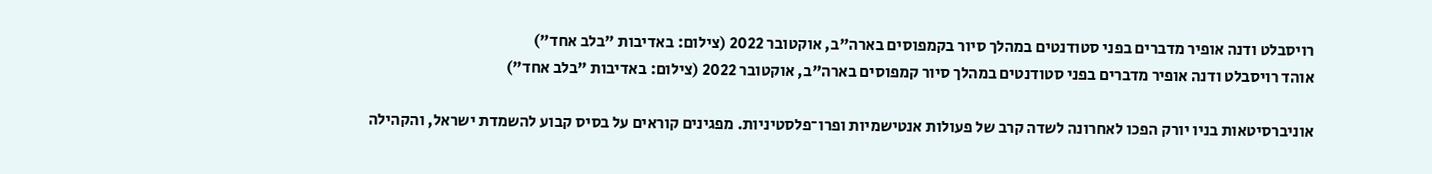רויסבלט ודנה אופיר מדברים בפני סטודנטים במהלך סיור בקמפוסים בארה"ב, אוקטובר 2022 (צילום: באדיבות "בלב אחד")
אוהד רויסבלט ודנה אופיר מדברים בפני סטודנטים במהלך סיור קמפוסים בארה"ב, אוקטובר 2022 (צילום: באדיבות "בלב אחד")

אוניברסיטאות בניו יורק הפכו לאחרונה לשדה קרב של פעולות אנטישמיות ופרו־פלסטיניות. מפגינים קוראים על בסיס קבוע להשמדת ישראל, והקהילה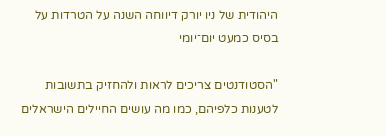היהודית של ניו יורק דיווחה השנה על הטרדות על בסיס כמעט יום־יומי

"הסטודנטים צריכים לראות ולהחזיק בתשובות לטענות כלפיהם, כמו מה עושים החיילים הישראלים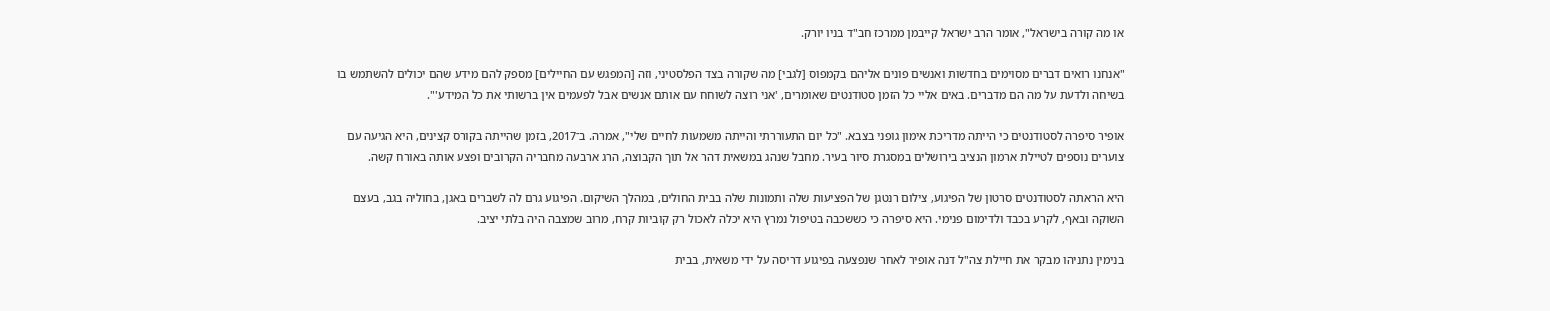או מה קורה בישראל", אומר הרב ישראל קייבמן ממרכז חב"ד בניו יורק.

"אנחנו רואים דברים מסוימים בחדשות ואנשים פונים אליהם בקמפוס [לגבי] מה שקורה בצד הפלסטיני, וזה [המפגש עם החיילים] מספק להם מידע שהם יכולים להשתמש בו בשיחה ולדעת על מה הם מדברים. באים אליי כל הזמן סטודנטים שאומרים, 'אני רוצה לשוחח עם אותם אנשים אבל לפעמים אין ברשותי את כל המידע'".

אופיר סיפרה לסטודנטים כי הייתה מדריכת אימון גופני בצבא. "כל יום התעוררתי והייתה משמעות לחיים שלי", אמרה. ב־2017, בזמן שהייתה בקורס קצינים, היא הגיעה עם צוערים נוספים לטיילת ארמון הנציב בירושלים במסגרת סיור בעיר. מחבל שנהג במשאית דהר אל תוך הקבוצה, הרג ארבעה מחבריה הקרובים ופצע אותה באורח קשה.

היא הראתה לסטודנטים סרטון של הפיגוע, צילום רנטגן של הפציעות שלה ותמונות שלה בבית החולים, במהלך השיקום. הפיגוע גרם לה לשברים באגן, בחוליה בגב, בעצם השוקה ובאף, לקרע בכבד ולדימום פנימי. היא סיפרה כי כששכבה בטיפול נמרץ היא יכלה לאכול רק קוביות קרח, מרוב שמצבה היה בלתי יציב.

בנימין נתניהו מבקר את חיילת צה"ל דנה אופיר לאחר שנפצעה בפיגוע דריסה על ידי משאית, בבית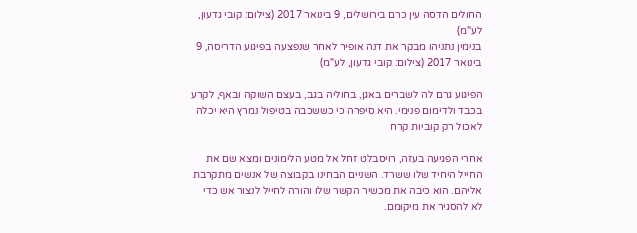החולים הדסה עין כרם בירושלים, 9 בינואר 2017 (צילום: קובי גדעון, לע"מ)
בנימין נתניהו מבקר את דנה אופיר לאחר שנפצעה בפיגוע הדריסה, 9 בינואר 2017 (צילום: קובי גדעון, לע"מ)

הפיגוע גרם לה לשברים באגן, בחוליה בגב, בעצם השוקה ובאף, לקרע בכבד ולדימום פנימי. היא סיפרה כי כששכבה בטיפול נמרץ היא יכלה לאכול רק קוביות קרח

אחרי הפגיעה בעזה, רויסבלט זחל אל מטע הלימונים ומצא שם את החייל היחיד שלו ששרד. השניים הבחינו בקבוצה של אנשים מתקרבת אליהם. הוא כיבה את מכשיר הקשר שלו והורה לחייל לנצור אש כדי לא להסגיר את מיקומם.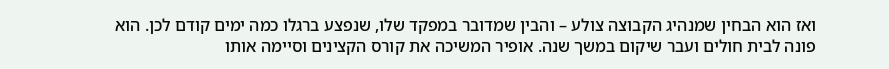ואז הוא הבחין שמנהיג הקבוצה צולע – והבין שמדובר במפקד שלו, שנפצע ברגלו כמה ימים קודם לכן. הוא פונה לבית חולים ועבר שיקום במשך שנה. אופיר המשיכה את קורס הקצינים וסיימה אותו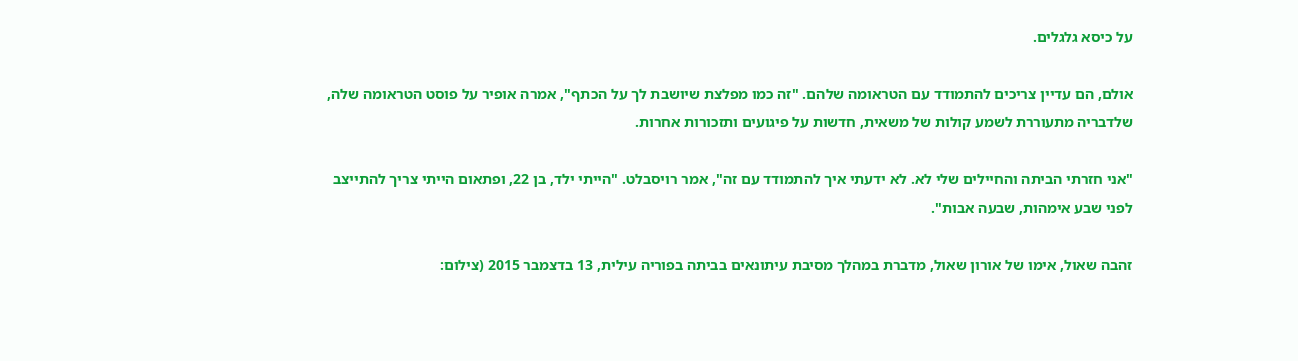על כיסא גלגלים.

אולם, הם עדיין צריכים להתמודד עם הטראומה שלהם. "זה כמו מפלצת שיושבת לך על הכתף", אמרה אופיר על פוסט הטראומה שלה, שלדבריה מתעוררת לשמע קולות של משאית, חדשות על פיגועים ותזכורות אחרות.

"אני חזרתי הביתה והחיילים שלי לא. לא ידעתי איך להתמודד עם זה", אמר רויסבלט. "הייתי ילד, בן 22, ופתאום הייתי צריך להתייצב לפני שבע אימהות, שבעה אבות".

זהבה שאול, אימו של אורון שאול, מדברת במהלך מסיבת עיתונאים בביתה בפוריה עילית, 13 בדצמבר 2015 (צילום: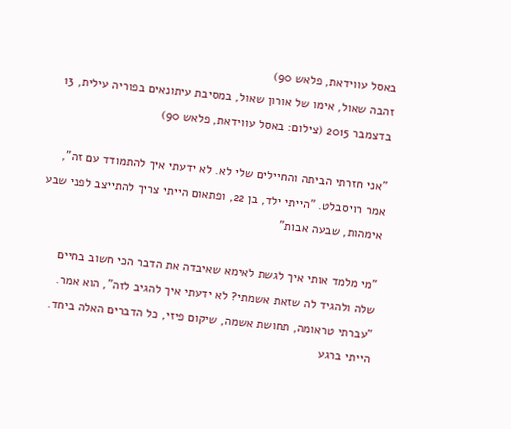באסל עווידאת, פלאש 90)
זהבה שאול, אימו של אורון שאול, במסיבת עיתונאים בפוריה עילית, 13 בדצמבר 2015 (צילום: באסל עווידאת, פלאש 90)

"אני חזרתי הביתה והחיילים שלי לא. לא ידעתי איך להתמודד עם זה", אמר רויסבלט. "הייתי ילד, בן 22, ופתאום הייתי צריך להתייצב לפני שבע אימהות, שבעה אבות"

"מי מלמד אותי איך לגשת לאימא שאיבדה את הדבר הכי חשוב בחיים שלה ולהגיד לה שזאת אשמתי? לא ידעתי איך להגיב לזה", הוא אמר. "עברתי טראומה, תחושת אשמה, שיקום פיזי, כל הדברים האלה ביחד. הייתי ברגע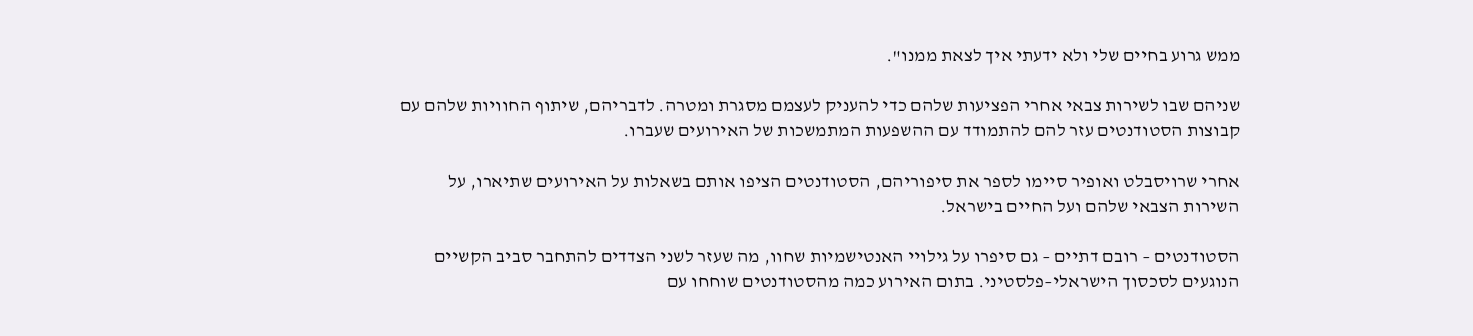ממש גרוע בחיים שלי ולא ידעתי איך לצאת ממנו".

שניהם שבו לשירות צבאי אחרי הפציעות שלהם כדי להעניק לעצמם מסגרת ומטרה. לדבריהם, שיתוף החוויות שלהם עם קבוצות הסטודנטים עזר להם להתמודד עם ההשפעות המתמשכות של האירועים שעברו.

אחרי שרויסבלט ואופיר סיימו לספר את סיפוריהם, הסטודנטים הציפו אותם בשאלות על האירועים שתיארו, על השירות הצבאי שלהם ועל החיים בישראל.

הסטודנטים – רובם דתיים – גם סיפרו על גילויי האנטישמיות שחוו, מה שעזר לשני הצדדים להתחבר סביב הקשיים הנוגעים לסכסוך הישראלי–פלסטיני. בתום האירוע כמה מהסטודנטים שוחחו עם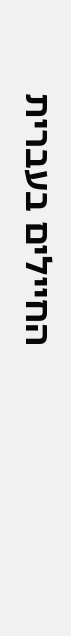החיילים בעברית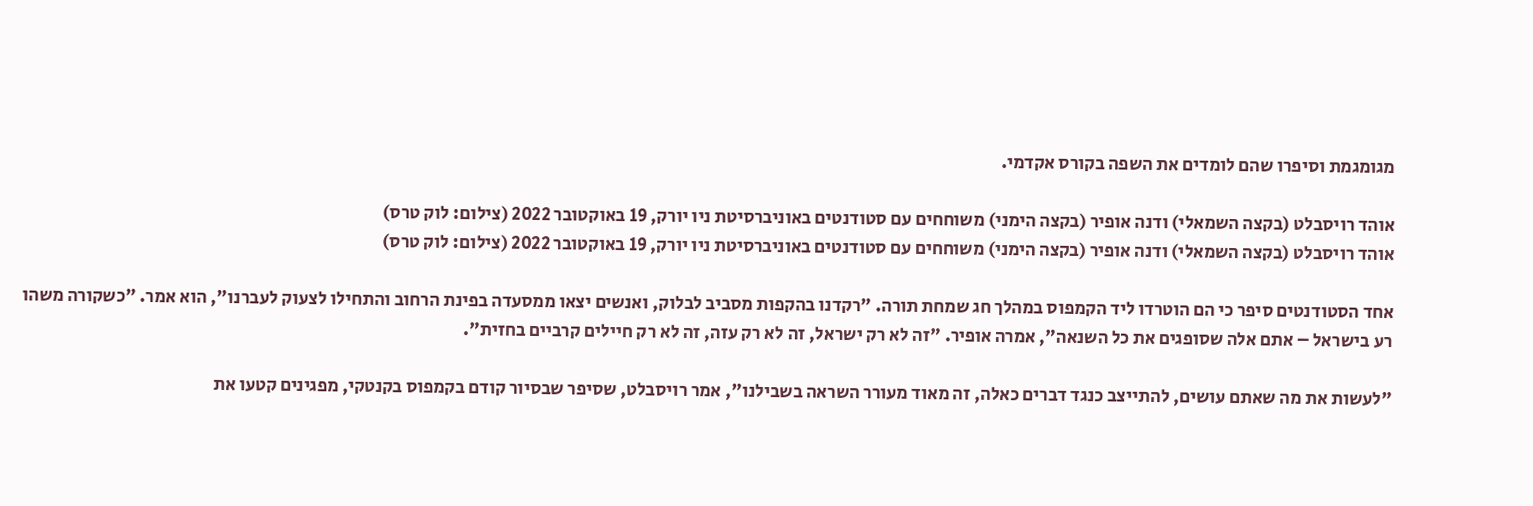מגומגמת וסיפרו שהם לומדים את השפה בקורס אקדמי.

אוהד רויסבלט (בקצה השמאלי) ודנה אופיר (בקצה הימני) משוחחים עם סטודנטים באוניברסיטת ניו יורק, 19 באוקטובר 2022 (צילום: לוק טרס)
אוהד רויסבלט (בקצה השמאלי) ודנה אופיר (בקצה הימני) משוחחים עם סטודנטים באוניברסיטת ניו יורק, 19 באוקטובר 2022 (צילום: לוק טרס)

אחד הסטודנטים סיפר כי הם הוטרדו ליד הקמפוס במהלך חג שמחת תורה. "רקדנו בהקפות מסביב לבלוק, ואנשים יצאו ממסעדה בפינת הרחוב והתחילו לצעוק לעברנו", הוא אמר. "כשקורה משהו רע בישראל – אתם אלה שסופגים את כל השנאה", אמרה אופיר. "זה לא רק ישראל, זה לא רק עזה, זה לא רק חיילים קרביים בחזית".

"לעשות את מה שאתם עושים, להתייצב כנגד דברים כאלה, זה מאוד מעורר השראה בשבילנו", אמר רויסבלט, שסיפר שבסיור קודם בקמפוס בקנטקי, מפגינים קטעו את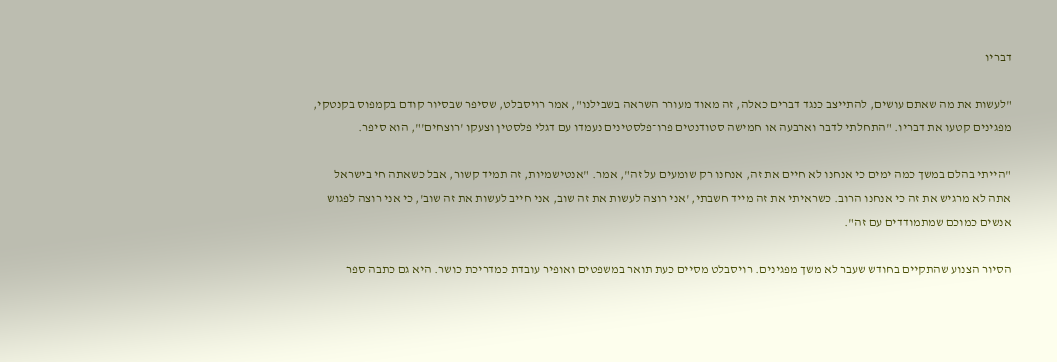דבריו

"לעשות את מה שאתם עושים, להתייצב כנגד דברים כאלה, זה מאוד מעורר השראה בשבילנו", אמר רויסבלט, שסיפר שבסיור קודם בקמפוס בקנטקי, מפגינים קטעו את דבריו. "התחלתי לדבר וארבעה או חמישה סטודנטים פרו־פלסטינים נעמדו עם דגלי פלסטין וצעקו 'רוצחים'", הוא סיפר.

"הייתי בהלם במשך כמה ימים כי אנחנו לא חיים את זה, אנחנו רק שומעים על זה", אמר. "אנטישמיות, זה תמיד קשור, אבל כשאתה חי בישראל אתה לא מרגיש את זה כי אנחנו הרוב. כשראיתי את זה מייד חשבתי, 'אני רוצה לעשות את זה שוב, אני חייב לעשות את זה שוב', כי אני רוצה לפגוש אנשים כמוכם שמתמודדים עם זה".

הסיור הצנוע שהתקיים בחודש שעבר לא משך מפגינים. רויסבלט מסיים כעת תואר במשפטים ואופיר עובדת כמדריכת כושר. היא גם כתבה ספר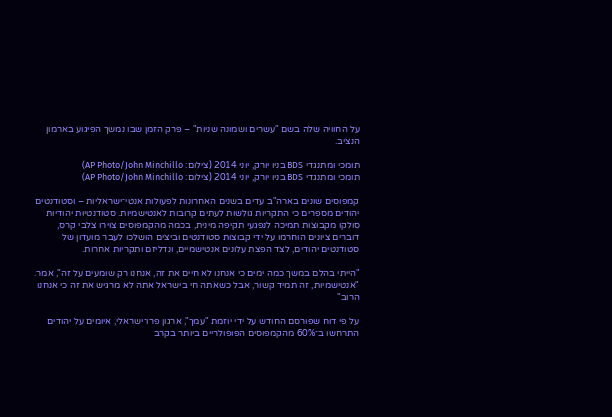על החוויה שלה בשם "עשרים ושמונה שניות" – פרק הזמן שבו נמשך הפיגוע בארמון הנציב.

תומכי ומתנגדי BDS בניו יורק, יוני 2014 (צילום: AP Photo/John Minchillo)
תומכי ומתנגדי BDS בניו יורק, יוני 2014 (צילום: AP Photo/John Minchillo)

קמפוסים שונים בארה"ב עדים בשנים האחרונות לפעולות אנטי־ישראליות – וסטודנטים יהודים מספרים כי התקריות גולשות לעתים קרובות לאנטישמיות. סטודנטיות יהודיות סולקו מקבוצות תמיכה לנפגעי תקיפה מינית, בכמה מהקמפוסים צוירו צלבי קרס, דוברים ציונים הוחרמו על ידי קבוצות סטודנטים וביצים הושלכו לעבר מועדון של סטודנטים יהודים, לצד הפצת עלונים אנטישמיים, ונדליזם ותקריות אחרות.

"הייתי בהלם במשך כמה ימים כי אנחנו לא חיים את זה, אנחנו רק שומעים על זה", אמר. "אנטישמיות, זה תמיד קשור, אבל כשאתה חי בישראל אתה לא מרגיש את זה כי אנחנו הרוב"

על פי דוח שפורסם החודש על ידי יוזמת "עמך", ארגון פרו־ישראלי, איומים על יהודים התרחשו ב־60% מהקמפוסים הפופולריים ביותר בקרב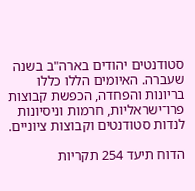סטודנטים יהודים בארה"ב בשנה שעברה. האיומים הללו כללו בריונות והפחדה, הכפשת קבוצות פרו־ישראליות, חרמות וניסיונות לנדות סטודנטים וקבוצות ציוניים.

הדוח תיעד 254 תקריות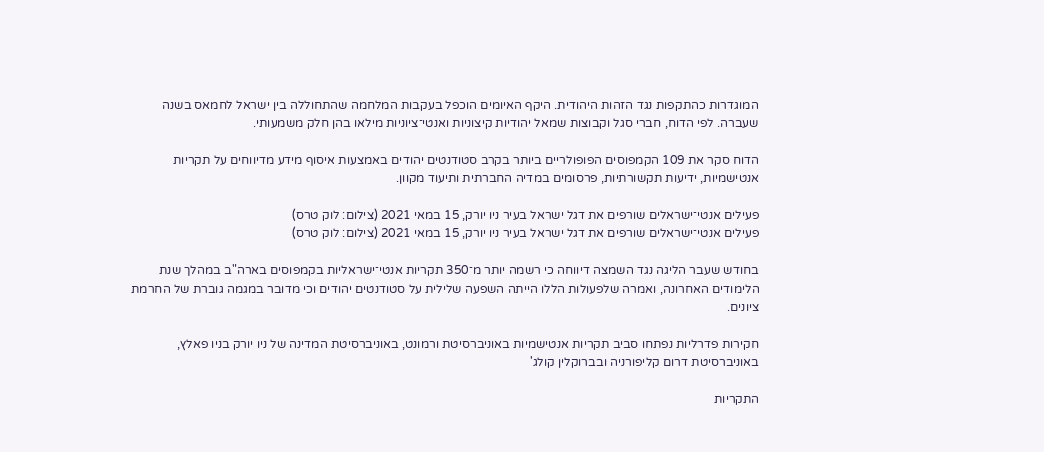המוגדרות כהתקפות נגד הזהות היהודית. היקף האיומים הוכפל בעקבות המלחמה שהתחוללה בין ישראל לחמאס בשנה שעברה. לפי הדוח, חברי סגל וקבוצות שמאל יהודיות קיצוניות ואנטי־ציוניות מילאו בהן חלק משמעותי.

הדוח סקר את 109 הקמפוסים הפופולריים ביותר בקרב סטודנטים יהודים באמצעות איסוף מידע מדיווחים על תקריות אנטישמיות, ידיעות תקשורתיות, פרסומים במדיה החברתית ותיעוד מקוון.

פעילים אנטי־ישראלים שורפים את דגל ישראל בעיר ניו יורק, 15 במאי 2021 (צילום: לוק טרס)
פעילים אנטי־ישראלים שורפים את דגל ישראל בעיר ניו יורק, 15 במאי 2021 (צילום: לוק טרס)

בחודש שעבר הליגה נגד השמצה דיווחה כי רשמה יותר מ־350 תקריות אנטי־ישראליות בקמפוסים בארה"ב במהלך שנת הלימודים האחרונה, ואמרה שלפעולות הללו הייתה השפעה שלילית על סטודנטים יהודים וכי מדובר במגמה גוברת של החרמת ציונים.

חקירות פדרליות נפתחו סביב תקריות אנטישמיות באוניברסיטת ורמונט, באוניברסיטת המדינה של ניו יורק בניו פאלץ, באוניברסיטת דרום קליפורניה ובברוקלין קולג'

התקריות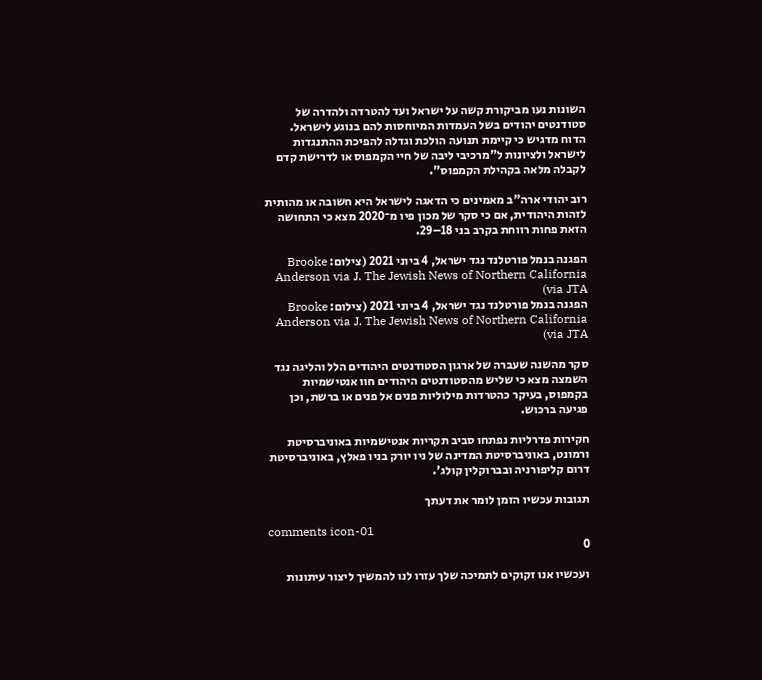השונות נעו מביקורת קשה על ישראל ועד להטרדה ולהדרה של סטודנטים יהודים בשל העמדות המיוחסות להם בנוגע לישראל. הדוח מדגיש כי קיימת תנועה הולכת וגדלה להפיכת ההתנגדות לישראל ולציונות ל"מרכיבי ליבה של חיי הקמפוס או לדרישת קדם לקבלה מלאה בקהילת הקמפוס".

רוב יהודי ארה"ב מאמינים כי הדאגה לישראל היא חשובה או מהותית לזהות היהודית, אם כי סקר של מכון פיו מ־2020 מצא כי התחושה הזאת פחות רווחת בקרב בני 18–29.

הפגנה בנמל פורטלנד נגד ישראל, 4 ביוני 2021 (צילום: Brooke Anderson via J. The Jewish News of Northern California via JTA)
הפגנה בנמל פורטלנד נגד ישראל, 4 ביוני 2021 (צילום: Brooke Anderson via J. The Jewish News of Northern California via JTA)

סקר מהשנה שעברה של ארגון הסטודנטים היהודים הלל והליגה נגד השמצה מצא כי שליש מהסטודנטים היהודים חוו אנטישמיות בקמפוס, בעיקר כהטרדות מילוליות פנים אל פנים או ברשת, וכן פגיעה ברכוש.

חקירות פדרליות נפתחו סביב תקריות אנטישמיות באוניברסיטת ורמונט, באוניברסיטת המדינה של ניו יורק בניו פאלץ, באוניברסיטת דרום קליפורניה ובברוקלין קולג'.

תגובות עכשיו הזמן לומר את דעתך

comments icon-01
0

ועכשיו אנו זקוקים לתמיכה שלך עזרו לנו להמשיך ליצור עיתונות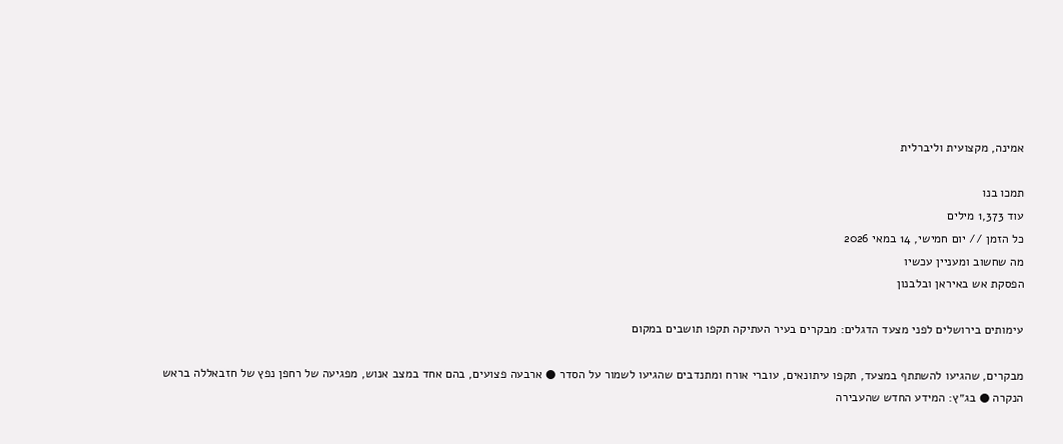אמינה, מקצועית וליברלית

תמכו בנו
עוד 1,373 מילים
כל הזמן // יום חמישי, 14 במאי 2026
מה שחשוב ומעניין עכשיו
הפסקת אש באיראן ובלבנון

עימותים בירושלים לפני מצעד הדגלים: מבקרים בעיר העתיקה תקפו תושבים במקום

מבקרים, שהגיעו להשתתף במצעד, תקפו עיתונאים, עוברי אורח ומתנדבים שהגיעו לשמור על הסדר ● ארבעה פצועים, בהם אחד במצב אנוש, מפגיעה של רחפן נפץ של חזבאללה בראש הנקרה ● בג״ץ: המידע החדש שהעבירה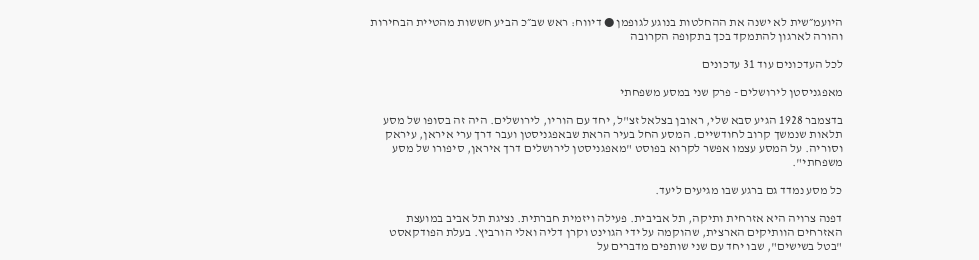היועמ״שית לא ישנה את ההחלטות בנוגע לגופמן ● דיווח: ראש שב״כ הביע חששות מהטיית הבחירות והורה לארגון להתמקד בכך בתקופה הקרובה

לכל העדכונים עוד 31 עדכונים

מאפגניסטן לירושלים - פרק שני במסע משפחתי

בדצמבר 1928 הגיע סבא שלי, ראובן בצלאל זצ"ל, יחד עם הוריו, לירושלים. היה זה בסופו של מסע תלאות שנמשך קרוב לחודשיים. המסע החל בעיר הראת שבאפגניסטן ועבר דרך ערי איראן, עיראק וסוריה. על המסע עצמו אפשר לקרוא בפוסט "מאפגניסטן לירושלים דרך איראן, סיפורו של מסע משפחתי".

כל מסע נמדד גם ברגע שבו מגיעים ליעד.

דפנה צרויה היא אזרחית ותיקה, תל אביבית. פעילה ויזמית חברתית. נציגת תל אביב במועצת האזרחים הוותיקים הארצית, שהוקמה על ידי הגוינט וקרן דליה ואלי הורביץ. בעלת הפודקאסט "בטל בשישים", שבו יחד עם שני שותפים מדברים על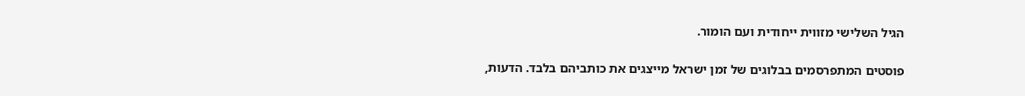הגיל השלישי מזווית ייחודית ועם הומור.

פוסטים המתפרסמים בבלוגים של זמן ישראל מייצגים את כותביהם בלבד. הדעות,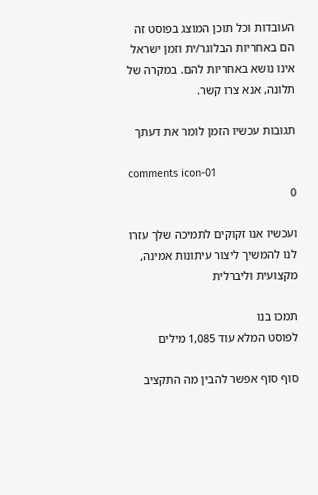העובדות וכל תוכן המוצג בפוסט זה הם באחריות הבלוגר/ית וזמן ישראל אינו נושא באחריות להם. במקרה של תלונה, אנא צרו קשר.

תגובות עכשיו הזמן לומר את דעתך

comments icon-01
0

ועכשיו אנו זקוקים לתמיכה שלך עזרו לנו להמשיך ליצור עיתונות אמינה, מקצועית וליברלית

תמכו בנו
לפוסט המלא עוד 1,085 מילים

סוף סוף אפשר להבין מה התקציב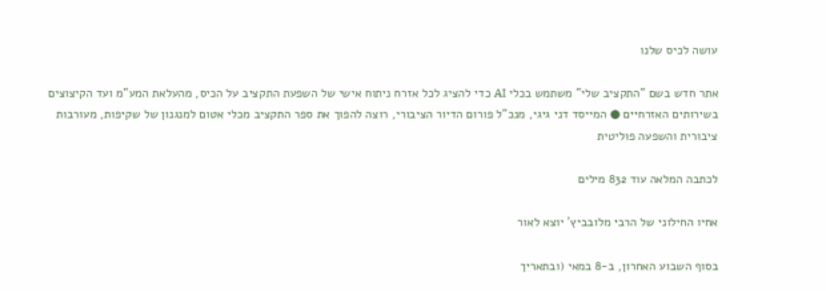עושה לכיס שלנו

אתר חדש בשם "התקציב שלי" משתמש בכלי AI כדי להציג לכל אזרח ניתוח אישי של השפעת התקציב על הכיס, מהעלאת המע"מ ועד הקיצוצים בשירותים האזרחיים ● המייסד דני גיגי, מנכ"ל פורום הדיור הציבורי, רוצה להפוך את ספר התקציב מכלי אטום למנגנון של שקיפות, מעורבות ציבורית והשפעה פוליטית

לכתבה המלאה עוד 832 מילים

אחיו החילוני של הרבי מלובביץ' יוצא לאור

בסוף השבוע האחרון, ב-8 במאי (ובתאריך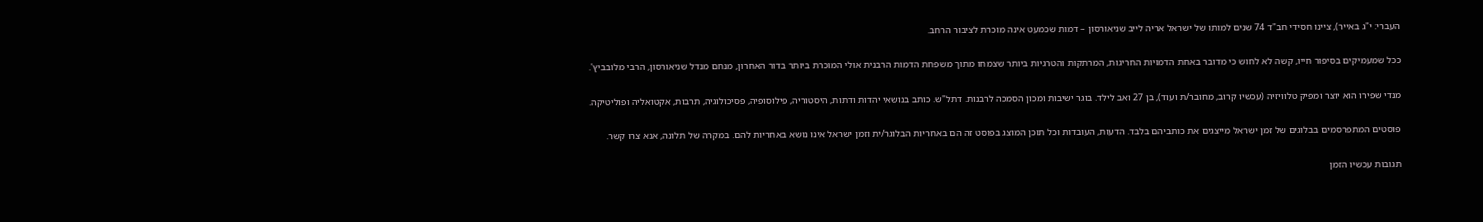העברי: י"ג באייר), ציינו חסידי חב"ד 74 שנים למותו של ישראל אריה לייב שניאורסון – דמות שכמעט אינה מוכרת לציבור הרחב.

ככל שמעמיקים בסיפור חייו, קשה לא לחוש כי מדובר באחת הדמויות החריגות, המרתקות והטרגיות ביותר שצמחו מתוך משפחת הדמות הרבנית אולי המוכרת ביותר בדור האחרון, מנחם מנדל שניאורסון, הרבי מלובביץ'.

מנדי שפירו הוא יוצר ומפיק טלוויזיה (עכשיו קרוב, מחובר/ת ועוד), בן 27 ואב לילד. בוגר ישיבות ומכון הסמכה לרבנות. דתל"ש. כותב בנושאי יהדות ודתות, היסטוריה, פילוסופיה, פסיכולוגיה, תרבות, אקטואליה ופוליטיקה.

פוסטים המתפרסמים בבלוגים של זמן ישראל מייצגים את כותביהם בלבד. הדעות, העובדות וכל תוכן המוצג בפוסט זה הם באחריות הבלוגר/ית וזמן ישראל אינו נושא באחריות להם. במקרה של תלונה, אנא צרו קשר.

תגובות עכשיו הזמן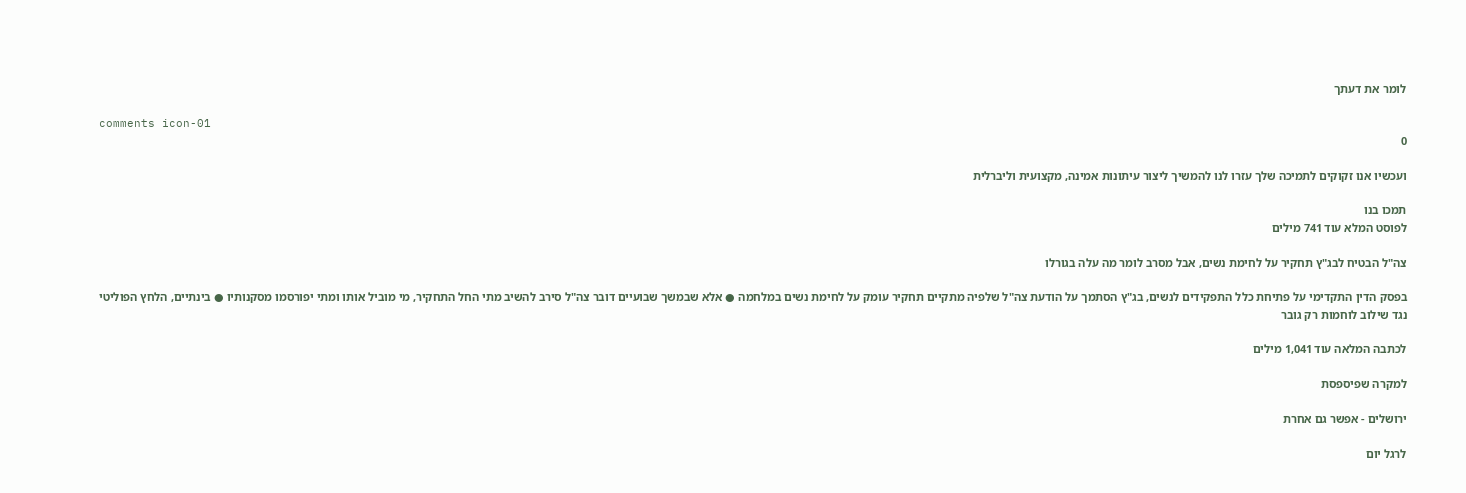לומר את דעתך

comments icon-01
0

ועכשיו אנו זקוקים לתמיכה שלך עזרו לנו להמשיך ליצור עיתונות אמינה, מקצועית וליברלית

תמכו בנו
לפוסט המלא עוד 741 מילים

צה"ל הבטיח לבג"ץ תחקיר על לחימת נשים, אבל מסרב לומר מה עלה בגורלו

בפסק הדין התקדימי על פתיחת כלל התפקידים לנשים, בג"ץ הסתמך על הודעת צה"ל שלפיה מתקיים תחקיר עומק על לחימת נשים במלחמה ● אלא שבמשך שבועיים דובר צה"ל סירב להשיב מתי החל התחקיר, מי מוביל אותו ומתי יפורסמו מסקנותיו ● בינתיים, הלחץ הפוליטי נגד שילוב לוחמות רק גובר

לכתבה המלאה עוד 1,041 מילים

למקרה שפיספסת

ירושלים - אפשר גם אחרת

לרגל יום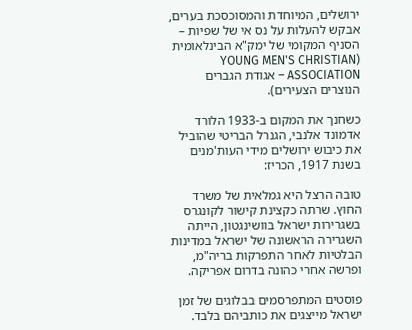ירושלים, המיוחדת והמסוכסכת בערים, אבקש להעלות על נס אי של שפיות – הסניף המקומי של ימק"א הבינלאומית (YOUNG MEN'S CHRISTIAN ASSOCIATION – אגודת הגברים הנוצרים הצעירים).

כשחנך את המקום ב-1933 הלורד אדמונד אלנבי, הגנרל הבריטי שהוביל את כיבוש ירושלים מידי העות'מנים בשנת 1917, הכריז:

טובה הרצל היא גמלאית של משרד החוץ. שרתה כקצינת קישור לקונגרס בשגרירות ישראל בוושינגטון, הייתה השגרירה הראשונה של ישראל במדינות הבלטיות לאחר התפרקות בריה"מ, ופרשה אחרי כהונה בדרום אפריקה.

פוסטים המתפרסמים בבלוגים של זמן ישראל מייצגים את כותביהם בלבד.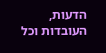הדעות, העובדות וכל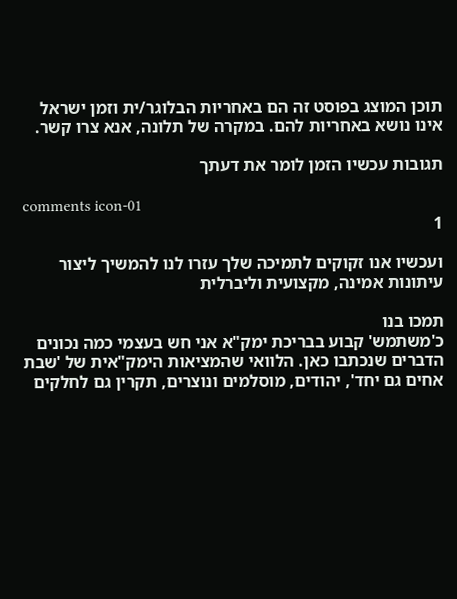תוכן המוצג בפוסט זה הם באחריות הבלוגר/ית וזמן ישראל אינו נושא באחריות להם. במקרה של תלונה, אנא צרו קשר.

תגובות עכשיו הזמן לומר את דעתך

comments icon-01
1

ועכשיו אנו זקוקים לתמיכה שלך עזרו לנו להמשיך ליצור עיתונות אמינה, מקצועית וליברלית

תמכו בנו
כ'משתמש' קבוע בבריכת ימק"א אני חש בעצמי כמה נכונים הדברים שנכתבו כאן. הלוואי שהמציאות הימק"אית של 'שבת אחים גם יחד', יהודים, מוסלמים ונוצרים, תקרין גם לחלקים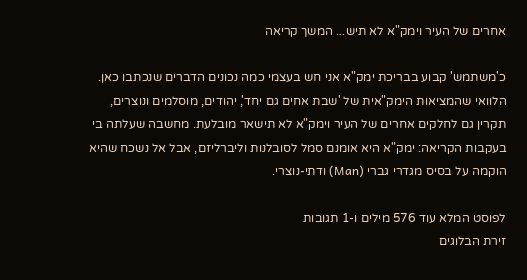אחרים של העיר וימק"א לא תיש... המשך קריאה

כ'משתמש' קבוע בבריכת ימק"א אני חש בעצמי כמה נכונים הדברים שנכתבו כאן. הלוואי שהמציאות הימק"אית של 'שבת אחים גם יחד', יהודים, מוסלמים ונוצרים, תקרין גם לחלקים אחרים של העיר וימק"א לא תישאר מובלעת. מחשבה שעלתה בי בעקבות הקריאה: ימק"א היא אומנם סמל לסובלנות וליברליזם, אבל אל נשכח שהיא הוקמה על בסיס מגדרי גברי (Man) ודתי-נוצרי.

לפוסט המלא עוד 576 מילים ו-1 תגובות
זירת הבלוגים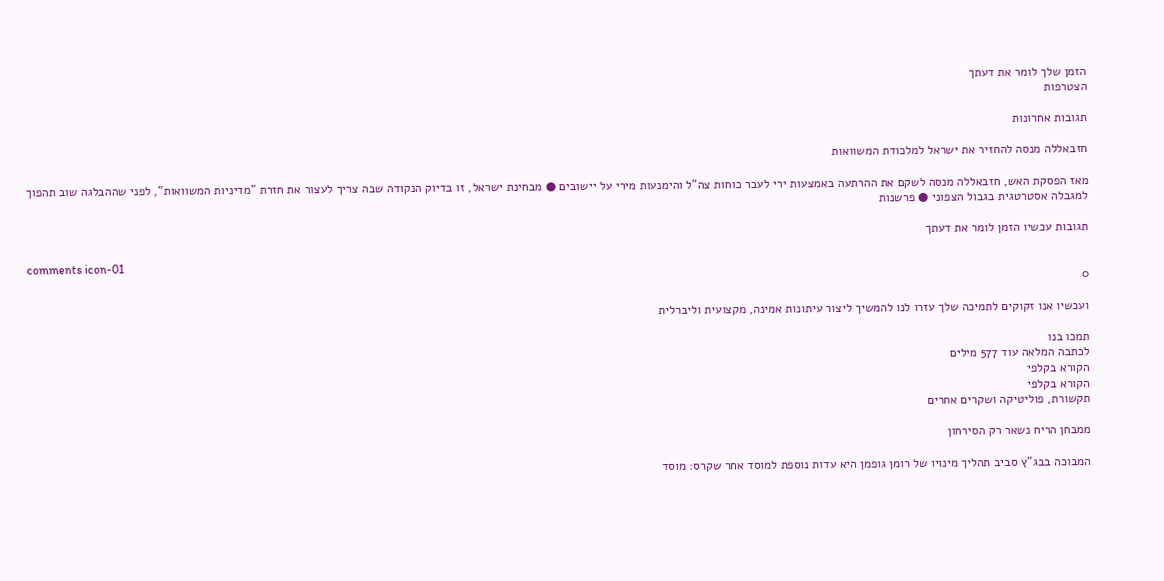הזמן שלך לומר את דעתך
הצטרפות

תגובות אחרונות

חזבאללה מנסה להחזיר את ישראל למלכודת המשוואות

מאז הפסקת האש, חזבאללה מנסה לשקם את ההרתעה באמצעות ירי לעבר כוחות צה"ל והימנעות מירי על יישובים ● מבחינת ישראל, זו בדיוק הנקודה שבה צריך לעצור את חזרת "מדיניות המשוואות", לפני שההבלגה שוב תהפוך למגבלה אסטרטגית בגבול הצפוני ● פרשנות

תגובות עכשיו הזמן לומר את דעתך

comments icon-01
0

ועכשיו אנו זקוקים לתמיכה שלך עזרו לנו להמשיך ליצור עיתונות אמינה, מקצועית וליברלית

תמכו בנו
לכתבה המלאה עוד 577 מילים
הקורא בקלפי
הקורא בקלפי
תקשורת, פוליטיקה ושקרים אחרים

ממבחן הריח נשאר רק הסירחון

המבוכה בבג"ץ סביב תהליך מינויו של רומן גופמן היא עדות נוספת למוסד אחר שקרס: מוסד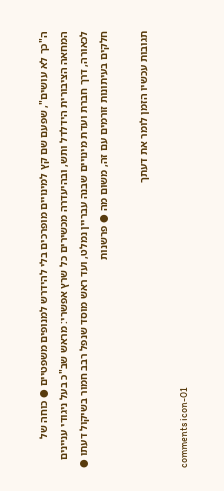ה"כך לא עושים", שפעם שם קץ למינויים מופרכים בלי להידרש למנופים משפטיים ● כוחה של המחאה הציבורית הידלדל ותש, ובהיעדרה מכשירים כל שרץ אפשרי: מראש שב"כ בעל ניגודי עניינים לכאורה, דרך חברת ועדת מינויים שבנה עבריין נמלט, ועד ראש מוסד שנפל רבב חמור בשיקול דעתו ● חלקים בעיתונות זורמים עם זה, משום מה ● פרשנות

תגובות עכשיו הזמן לומר את דעתך

comments icon-01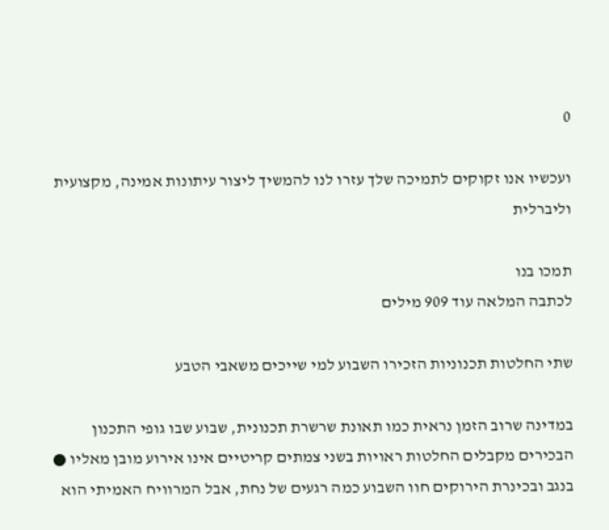0

ועכשיו אנו זקוקים לתמיכה שלך עזרו לנו להמשיך ליצור עיתונות אמינה, מקצועית וליברלית

תמכו בנו
לכתבה המלאה עוד 909 מילים

שתי החלטות תכנוניות הזכירו השבוע למי שייכים משאבי הטבע

במדינה שרוב הזמן נראית כמו תאונת שרשרת תכנונית, שבוע שבו גופי התכנון הבכירים מקבלים החלטות ראויות בשני צמתים קריטיים אינו אירוע מובן מאליו ● בנגב ובכינרת הירוקים חוו השבוע כמה רגעים של נחת, אבל המרוויח האמיתי הוא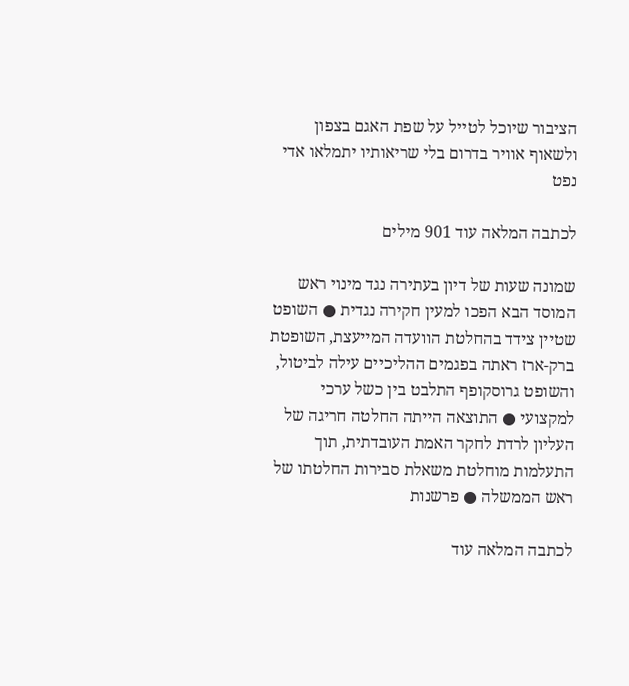הציבור שיוכל לטייל על שפת האגם בצפון ולשאוף אוויר בדרום בלי שריאותיו יתמלאו אדי נפט

לכתבה המלאה עוד 901 מילים

שמונה שעות של דיון בעתירה נגד מינוי ראש המוסד הבא הפכו למעין חקירה נגדית ● השופט שטיין צידד בהחלטת הוועדה המייעצת, השופטת ברק-ארז ראתה בפגמים ההליכיים עילה לביטול, והשופט גרוסקופף התלבט בין כשל ערכי למקצועי ● התוצאה הייתה החלטה חריגה של העליון לרדת לחקר האמת העובדתית, תוך התעלמות מוחלטת משאלת סבירות החלטתו של ראש הממשלה ● פרשנות

לכתבה המלאה עוד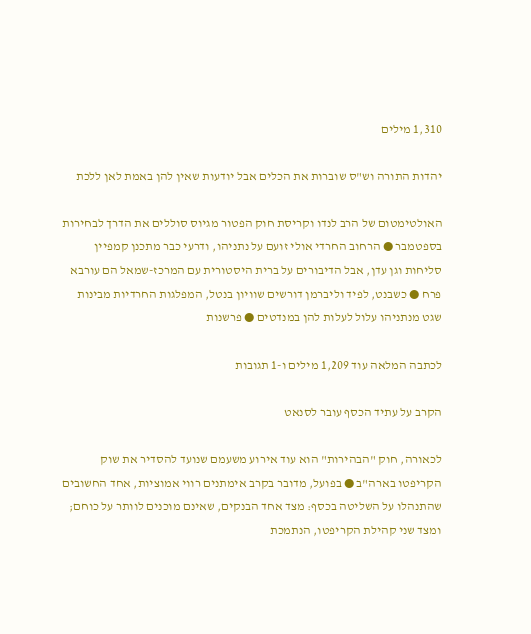1,310 מילים

יהדות התורה וש"ס שוברות את הכלים אבל יודעות שאין להן באמת לאן ללכת

האולטימטום של הרב לנדו וקריסת חוק הפטור מגיוס סוללים את הדרך לבחירות בספטמבר ● הרחוב החרדי אולי זועם על נתניהו, ודרעי כבר מתכנן קמפיין סליחות וגן עדן, אבל הדיבורים על ברית היסטורית עם המרכז-שמאל הם עורבא פרח ● כשבנט, לפיד וליברמן דורשים שוויון בנטל, המפלגות החרדיות מבינות שגט מנתניהו עלול לעלות להן במנדטים ● פרשנות

לכתבה המלאה עוד 1,209 מילים ו-1 תגובות

הקרב על עתיד הכסף עובר לסנאט

לכאורה, חוק "הבהירות" הוא עוד אירוע משעמם שנועד להסדיר את שוק הקריפטו בארה"ב ● בפועל, מדובר בקרב אימתנים רווי אמוציות, אחד החשובים שהתנהלו על השליטה בכסף: מצד אחד הבנקים, שאינם מוכנים לוותר על כוחם; ומצד שני קהילת הקריפטו, הנתמכת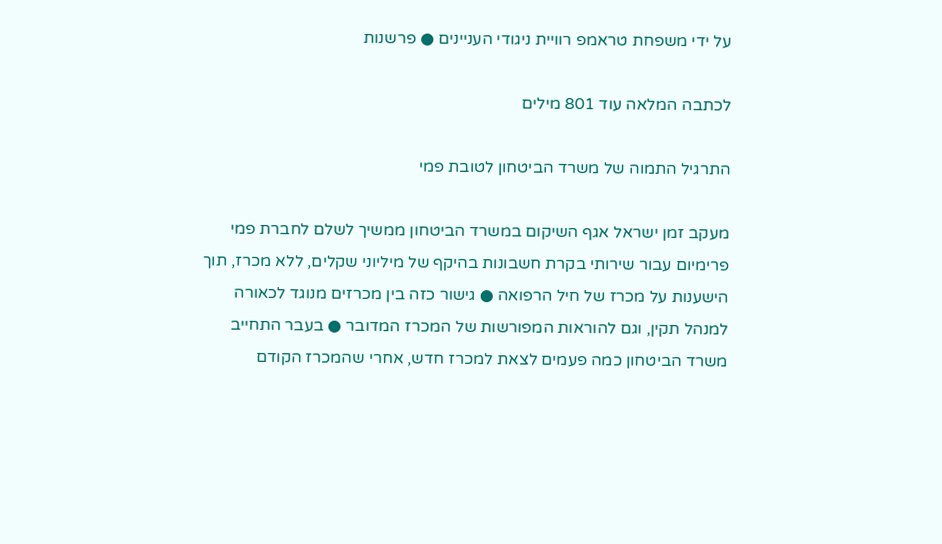על ידי משפחת טראמפ רוויית ניגודי העניינים ● פרשנות

לכתבה המלאה עוד 801 מילים

התרגיל התמוה של משרד הביטחון לטובת פמי

מעקב זמן ישראל אגף השיקום במשרד הביטחון ממשיך לשלם לחברת פמי פרימיום עבור שירותי בקרת חשבונות בהיקף של מיליוני שקלים, ללא מכרז, תוך הישענות על מכרז של חיל הרפואה ● גישור כזה בין מכרזים מנוגד לכאורה למנהל תקין, וגם להוראות המפורשות של המכרז המדובר ● בעבר התחייב משרד הביטחון כמה פעמים לצאת למכרז חדש, אחרי שהמכרז הקודם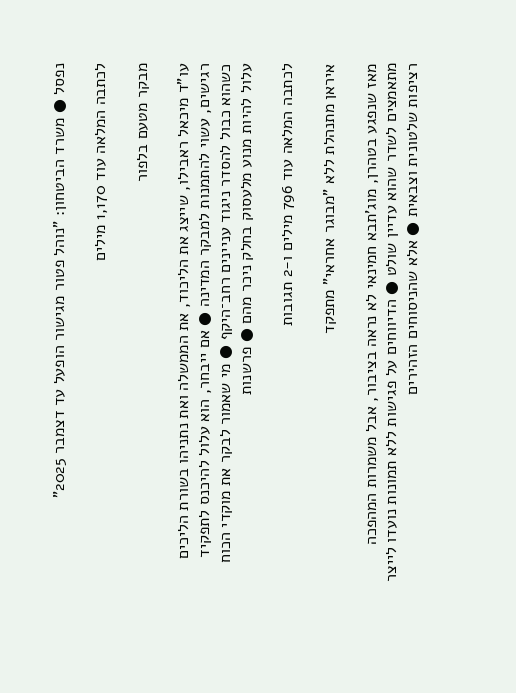נפסל ● משרד הביטחון: "נוהל פטור מגישור הופעל עד דצמבר 2025”

לכתבה המלאה עוד 1,170 מילים

מבקר מטעם בלפור

עו"ד מיכאל ראבילו, שייצג את הליכוד, את הממשלה ואת נתניהו בשורת הליכים רגישים, עשוי להתמנות למבקר המדינה ● אם ייבחר, הוא עלול להיכנס לתפקיד כשהוא כבול להסדר ניגוד עניינים רחב־היקף ● מי שאמור לבקר את מוקדי הכוח עלול להיות מנוע מלעסוק בחלק ניכר מהם ● פרשנות

לכתבה המלאה עוד 796 מילים ו-2 תגובות

איראן מתנהלת ללא "מבוגר אחראי" מתפקד

מאז שנפגע בטהרן, מוג'תבא חמינאי לא נראה בציבור, אבל משמרות המהפכה מתאמצים לשדר שהוא עדיין שולט ● הדיווחים על פגישות ללא תמונות נועדו לייצר רציפות שלטונית וצבאית ● אלא שהניסוחים הזהירים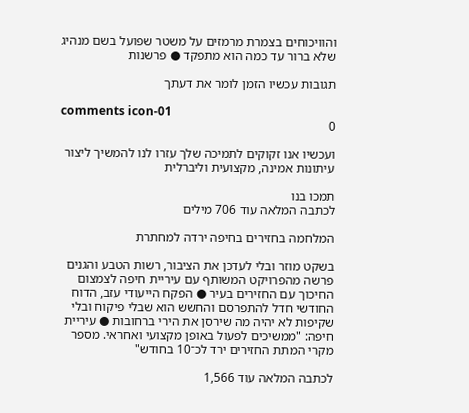והוויכוחים בצמרת מרמזים על משטר שפועל בשם מנהיג שלא ברור עד כמה הוא מתפקד ● פרשנות

תגובות עכשיו הזמן לומר את דעתך

comments icon-01
0

ועכשיו אנו זקוקים לתמיכה שלך עזרו לנו להמשיך ליצור עיתונות אמינה, מקצועית וליברלית

תמכו בנו
לכתבה המלאה עוד 706 מילים

המלחמה בחזירים בחיפה ירדה למחתרת

בשקט מוזר ובלי לעדכן את הציבור, רשות הטבע והגנים פרשה מהפרויקט המשותף עם עיריית חיפה לצמצום החיכוך עם החזירים בעיר ● הפקח הייעודי עזב, הדוח החודשי חדל להתפרסם והחשש הוא שבלי פיקוח ובלי שקיפות לא יהיה מה שירסן את הירי ברחובות ● עיריית חיפה: "ממשיכים לפעול באופן מקצועי ואחראי. מספר מקרי המתת החזירים ירד לכ־10 בחודש"

לכתבה המלאה עוד 1,566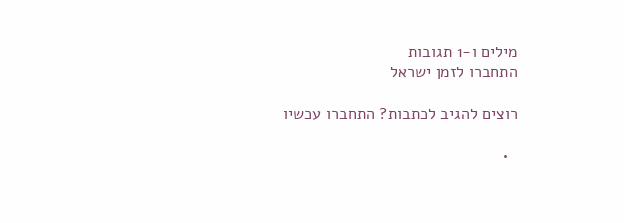מילים ו-1 תגובות
התחברו לזמן ישראל

רוצים להגיב לכתבות? התחברו עכשיו

  •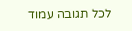לכל תגובה עמוד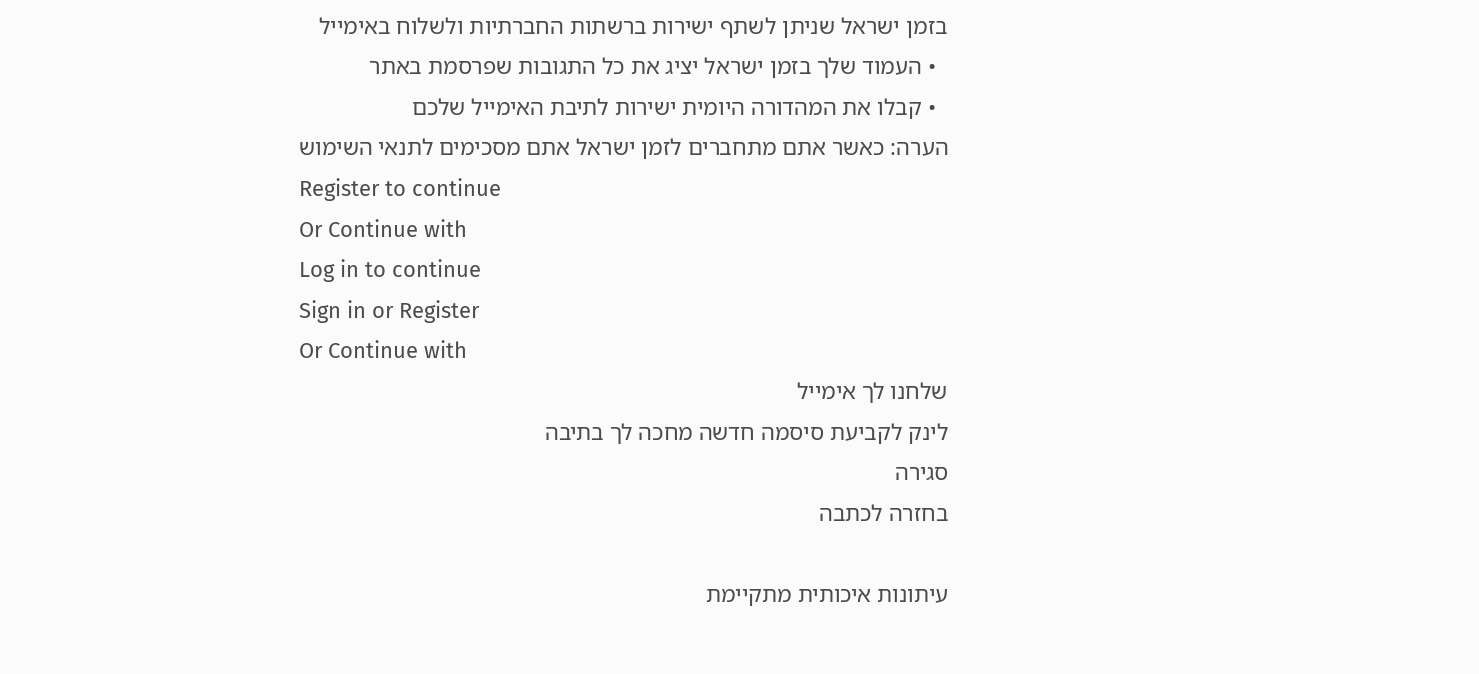בזמן ישראל שניתן לשתף ישירות ברשתות החברתיות ולשלוח באימייל
  • העמוד שלך בזמן ישראל יציג את כל התגובות שפרסמת באתר
  • קבלו את המהדורה היומית ישירות לתיבת האימייל שלכם
הערה: כאשר אתם מתחברים לזמן ישראל אתם מסכימים לתנאי השימוש
Register to continue
Or Continue with
Log in to continue
Sign in or Register
Or Continue with
שלחנו לך אימייל
לינק לקביעת סיסמה חדשה מחכה לך בתיבה
סגירה
בחזרה לכתבה

עיתונות איכותית מתקיימת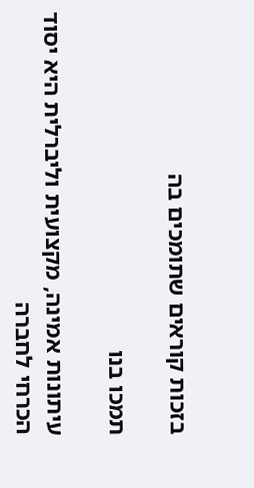בזכות קוראים שתומכים בה

תמכו בנו

עיתונות אמינה, מקצועית וליברלית היא יסוד הכרחי לחברה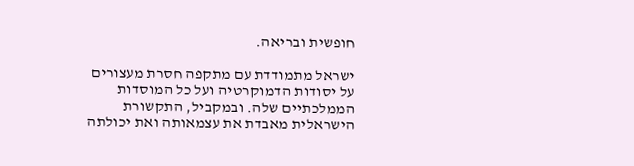חופשית ובריאה.

ישראל מתמודדת עם מתקפה חסרת מעצורים על יסודות הדמוקרטיה ועל כל המוסדות הממלכתיים שלה. ובמקביל, התקשורת הישראלית מאבדת את עצמאותה ואת יכולתה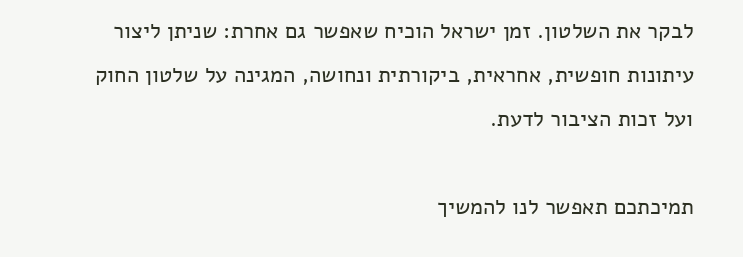לבקר את השלטון. זמן ישראל הוכיח שאפשר גם אחרת: שניתן ליצור עיתונות חופשית, אחראית, ביקורתית ונחושה, המגינה על שלטון החוק ועל זכות הציבור לדעת.

תמיכתכם תאפשר לנו להמשיך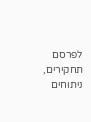לפרסם תחקירים, ניתוחים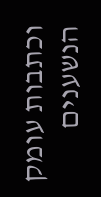וכתבות עומק הנשענים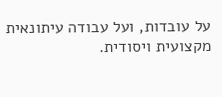על עובדות, ועל עבודה עיתונאית מקצועית ויסודית.